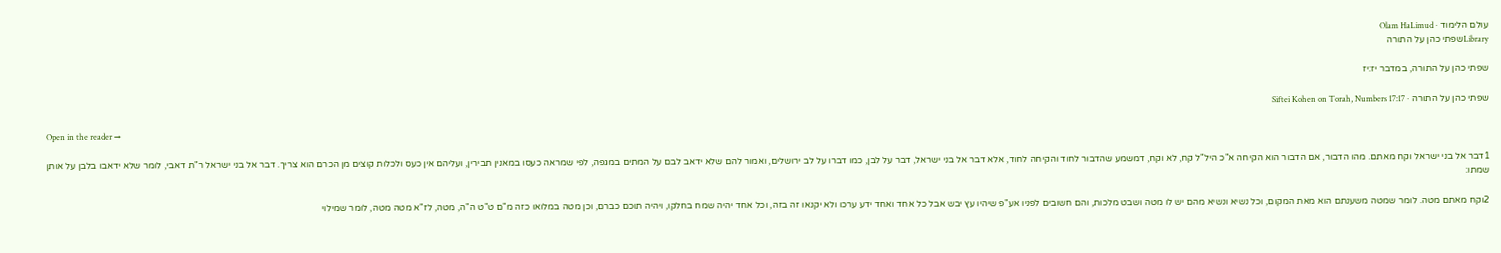עולם הלימוד · Olam HaLimud
Libraryשפתי כהן על התורה

שפתי כהן על התורה, במדבר יז:יז

שפתי כהן על התורה · Siftei Kohen on Torah, Numbers 17:17

Open in the reader →

1דבר אל בני ישראל וקח מאתם. מהו הדבור, אם הדבור הוא הקיחה א"כ היל"ל קח, לא וקח, דמשמע שהדבור לחוד והקיחה לחוד, אלא דבר אל בני ישראל, דבר על לבן, כמו דברו על לב ירושלים, ואמור להם שלא ידאב לבם על המתים במגפה, לפי שמראה כעסו במאנין תבירין, ועליהם אין כעס ולכלות קוצים מן הכרם הוא צריך. דבר אל בני ישראל ר"ת דאבי, לומר שלא ידאבו בלבן על אותן שמתו:

2וקח מאתם מטה. לומר שמטה משענתם הוא מאת המקום, וכל נשיא ונשיא מהם יש לו מטה ושבט מלכות, והם חשובים לפניו אע"פ שיהיו עץ יבש אבל כל אחד ואחד ידע ערכו ולא יקנאו זה בזה, וכל אחד יהיה שמח בחלקו, ויהיה תוכם כברם, וכן מטה במלואו כזה מ"ם ט"ט ה"ה, מטה, לז"א מטה מטה, לומר שמילוי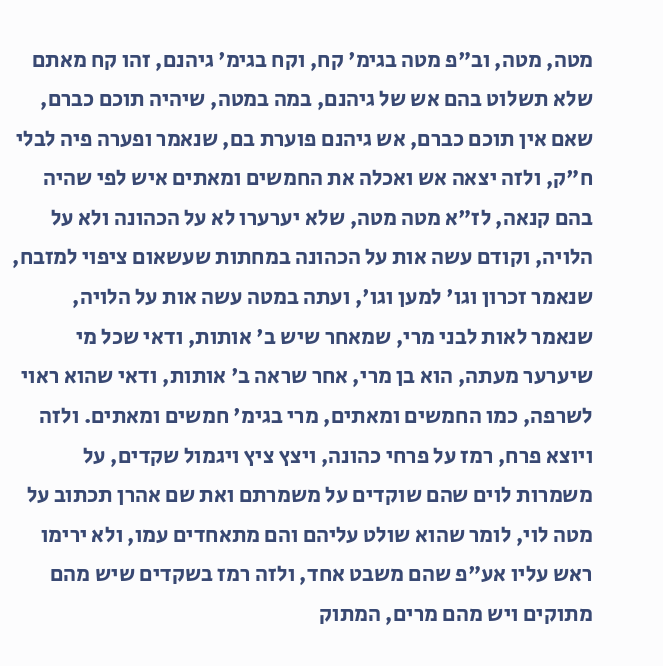מטה, מטה, וב"פ מטה בגימ' קח, וקח בגימ' גיהנם, זהו קח מאתם שלא תשלוט בהם אש של גיהנם, במה במטה, שיהיה תוכם כברם, שאם אין תוכם כברם, אש גיהנם פוערת בם, שנאמר ופערה פיה לבלי ח"ק, ולזה יצאה אש ואכלה את החמשים ומאתים איש לפי שהיה בהם קנאה, לז"א מטה מטה, שלא יערערו לא על הכהונה ולא על הלויה, וקודם עשה אות על הכהונה במחתות שעשאום ציפוי למזבח, שנאמר זכרון וגו' למען וגו', ועתה במטה עשה אות על הלויה, שנאמר לאות לבני מרי, שמאחר שיש ב' אותות, ודאי שכל מי שיערער מעתה, הוא בן מרי, אחר שראה ב' אותות, ודאי שהוא ראוי לשרפה, כמו החמשים ומאתים, מרי בגימ' חמשים ומאתים. ולזה ויוצא פרח, רמז על פרחי כהונה, ויצץ ציץ ויגמול שקדים, על משמרות לוים שהם שוקדים על משמרתם ואת שם אהרן תכתוב על מטה לוי, לומר שהוא שולט עליהם והם מתאחדים עמו, ולא ירימו ראש עליו אע"פ שהם משבט אחד, ולזה רמז בשקדים שיש מהם מתוקים ויש מהם מרים, המתוק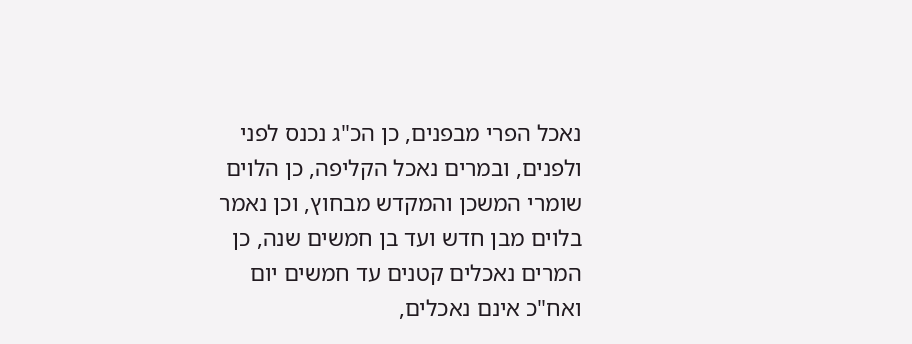נאכל הפרי מבפנים, כן הכ"ג נכנס לפני ולפנים, ובמרים נאכל הקליפה, כן הלוים שומרי המשכן והמקדש מבחוץ, וכן נאמר בלוים מבן חדש ועד בן חמשים שנה, כן המרים נאכלים קטנים עד חמשים יום ואח"כ אינם נאכלים,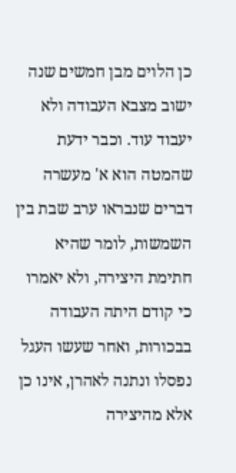כן הלוים מבן חמשים שנה ישוב מצבא העבודה ולא יעבוד עוד. וכבר ידעת שהמטה הוא א' מעשרה דברים שנבראו ערב שבת בין השמשות, לומר שהיא חתימת היצירה, ולא יאמרו כי קודם היתה העבודה בבכורות, ואחר שעשו העגל נפסלו ונתנה לאהרן, אינו כן אלא מהיצירה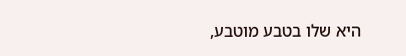היא שלו בטבע מוטבע,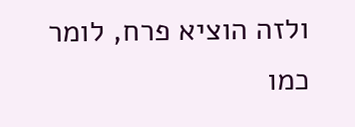ולזה הוציא פרח, לומר כמו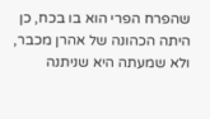שהפרח הפרי הוא בו בכח, כן היתה הכהונה של אהרן מכבר, ולא שמעתה היא שניתנה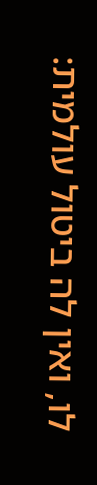לו, ואין לה ביטול עולמית: